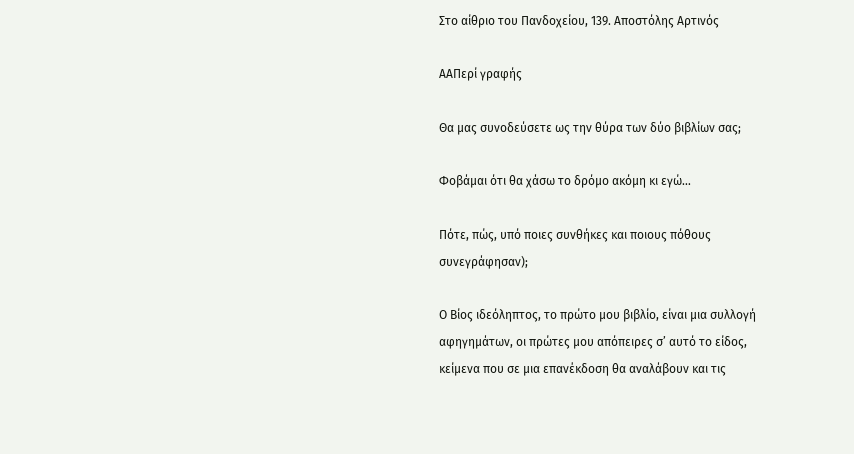Στο αίθριο του Πανδοχείου, 139. Αποστόλης Αρτινός

AAΠερί γραφής

Θα μας συνοδεύσετε ως την θύρα των δύο βιβλίων σας;

Φοβάμαι ότι θα χάσω το δρόμο ακόμη κι εγώ…

Πότε, πώς, υπό ποιες συνθήκες και ποιους πόθους συνεγράφησαν);

Ο Βίος ιδεόληπτος, το πρώτο μου βιβλίο, είναι μια συλλογή αφηγημάτων, οι πρώτες μου απόπειρες σ’ αυτό το είδος, κείμενα που σε μια επανέκδοση θα αναλάβουν και τις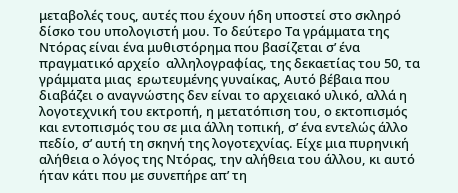μεταβολές τους, αυτές που έχουν ήδη υποστεί στο σκληρό δίσκο του υπολογιστή μου. Το δεύτερο Τα γράμματα της Ντόρας είναι ένα μυθιστόρημα που βασίζεται σ’ ένα πραγματικό αρχείο  αλληλογραφίας, της δεκαετίας του 50, τα γράμματα μιας  ερωτευμένης γυναίκας, Αυτό βέβαια που διαβάζει ο αναγνώστης δεν είναι το αρχειακό υλικό, αλλά η λογοτεχνική του εκτροπή, η μετατόπιση του, ο εκτοπισμός και εντοπισμός του σε μια άλλη τοπική, σ’ ένα εντελώς άλλο πεδίο, σ’ αυτή τη σκηνή της λογοτεχνίας. Είχε μια πυρηνική αλήθεια ο λόγος της Ντόρας, την αλήθεια του άλλου, κι αυτό ήταν κάτι που με συνεπήρε απ’ τη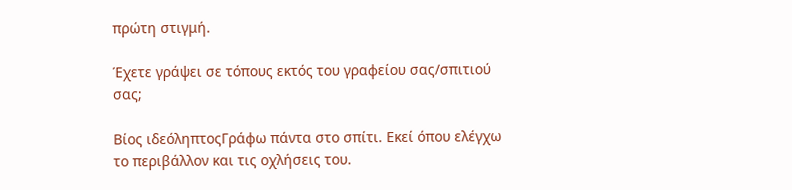πρώτη στιγμή.

Έχετε γράψει σε τόπους εκτός του γραφείου σας/σπιτιού σας;

Βίος ιδεόληπτοςΓράφω πάντα στο σπίτι. Εκεί όπου ελέγχω το περιβάλλον και τις οχλήσεις του.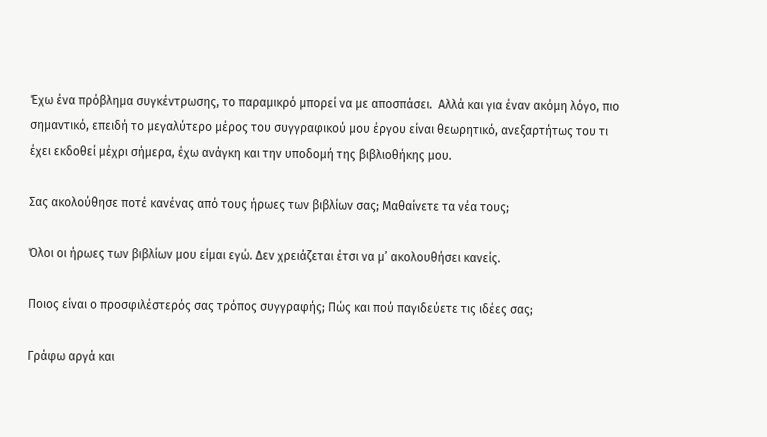Έχω ένα πρόβλημα συγκέντρωσης, το παραμικρό μπορεί να με αποσπάσει.  Αλλά και για έναν ακόμη λόγο, πιο σημαντικό, επειδή το μεγαλύτερο μέρος του συγγραφικού μου έργου είναι θεωρητικό, ανεξαρτήτως του τι έχει εκδοθεί μέχρι σήμερα, έχω ανάγκη και την υποδομή της βιβλιοθήκης μου.

Σας ακολούθησε ποτέ κανένας από τους ήρωες των βιβλίων σας; Μαθαίνετε τα νέα τους;

Όλοι οι ήρωες των βιβλίων μου είμαι εγώ. Δεν χρειάζεται έτσι να μ’ ακολουθήσει κανείς.

Ποιος είναι ο προσφιλέστερός σας τρόπος συγγραφής; Πώς και πού παγιδεύετε τις ιδέες σας;

Γράφω αργά και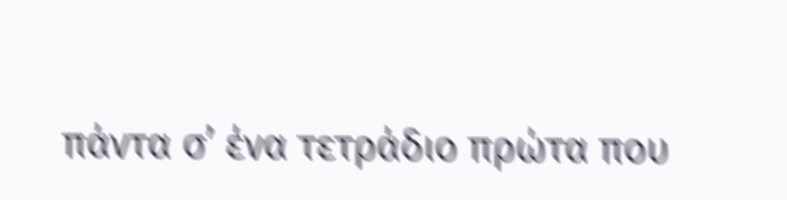πάντα σ’ ένα τετράδιο πρώτα που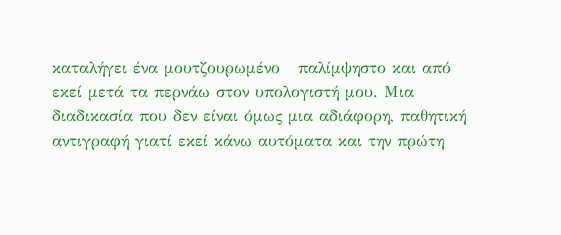καταλήγει ένα μουτζουρωμένο   παλίμψηστο και από εκεί μετά τα περνάω στον υπολογιστή μου. Μια διαδικασία που δεν είναι όμως μια αδιάφορη, παθητική αντιγραφή γιατί εκεί κάνω αυτόματα και την πρώτη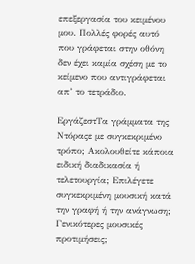επεξεργασία του κειμένου μου. Πολλές φορές αυτό που γράφεται στην οθόνη δεν έχει καμία σχέση με το κείμενο που αντιγράφεται απ’ το τετράδιο.

ΕργάζεστΤα γράμματα της Ντόραςε με συγκεκριμένο τρόπο; Ακολουθείτε κάποια ειδική διαδικασία ή τελετουργία; Επιλέγετε συγκεκριμένη μουσική κατά την γραφή ή την ανάγνωση; Γενικότερες μουσικές προτιμήσεις;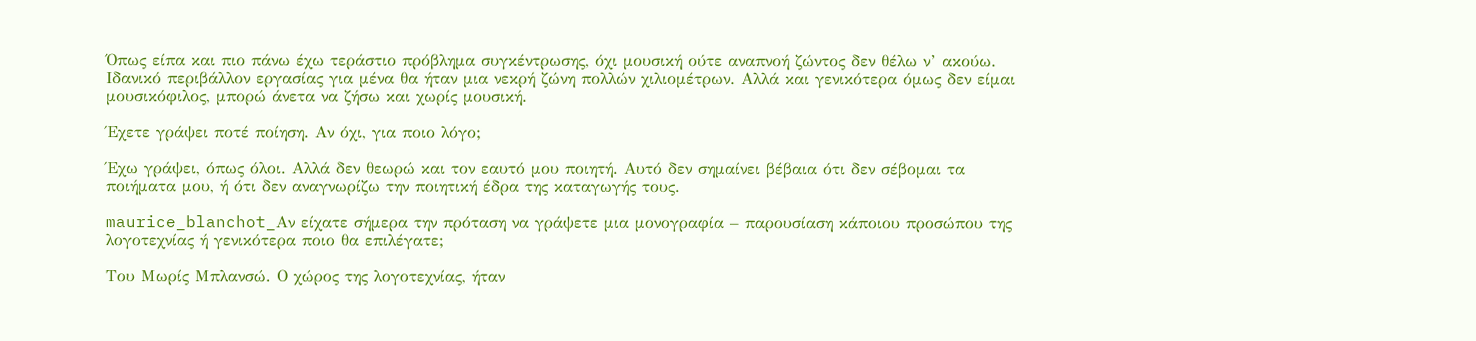Όπως είπα και πιο πάνω έχω τεράστιο πρόβλημα συγκέντρωσης, όχι μουσική ούτε αναπνοή ζώντος δεν θέλω ν’ ακούω. Ιδανικό περιβάλλον εργασίας για μένα θα ήταν μια νεκρή ζώνη πολλών χιλιομέτρων. Αλλά και γενικότερα όμως δεν είμαι μουσικόφιλος, μπορώ άνετα να ζήσω και χωρίς μουσική.

Έχετε γράψει ποτέ ποίηση. Αν όχι, για ποιο λόγο;

Έχω γράψει, όπως όλοι. Αλλά δεν θεωρώ και τον εαυτό μου ποιητή. Αυτό δεν σημαίνει βέβαια ότι δεν σέβομαι τα ποιήματα μου, ή ότι δεν αναγνωρίζω την ποιητική έδρα της καταγωγής τους.

maurice_blanchot_Αν είχατε σήμερα την πρόταση να γράψετε μια μονογραφία – παρουσίαση κάποιου προσώπου της λογοτεχνίας ή γενικότερα ποιο θα επιλέγατε;

Του Μωρίς Μπλανσώ. Ο χώρος της λογοτεχνίας, ήταν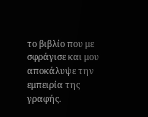το βιβλίο που με σφράγισε και μου αποκάλυψε την εμπειρία της γραφής.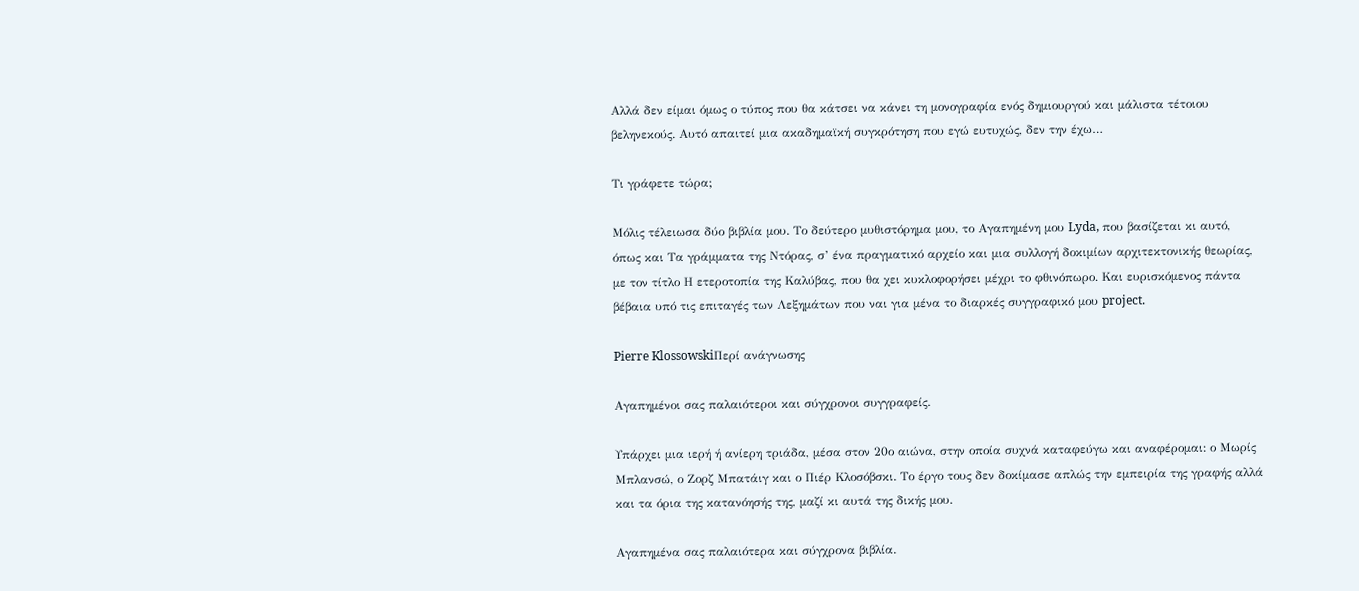Αλλά δεν είμαι όμως ο τύπος που θα κάτσει να κάνει τη μονογραφία ενός δημιουργού και μάλιστα τέτοιου βεληνεκούς. Αυτό απαιτεί μια ακαδημαϊκή συγκρότηση που εγώ ευτυχώς, δεν την έχω…

Τι γράφετε τώρα;

Μόλις τέλειωσα δύο βιβλία μου. Το δεύτερο μυθιστόρημα μου, το Αγαπημένη μου Lyda, που βασίζεται κι αυτό, όπως και Τα γράμματα της Ντόρας, σ’ ένα πραγματικό αρχείο και μια συλλογή δοκιμίων αρχιτεκτονικής θεωρίας, με τον τίτλο Η ετεροτοπία της Καλύβας, που θα χει κυκλοφορήσει μέχρι το φθινόπωρο. Και ευρισκόμενος πάντα βέβαια υπό τις επιταγές των Λεξημάτων που ναι για μένα το διαρκές συγγραφικό μου project.

Pierre KlossowskiΠερί ανάγνωσης

Αγαπημένοι σας παλαιότεροι και σύγχρονοι συγγραφείς.

Υπάρχει μια ιερή ή ανίερη τριάδα, μέσα στον 20ο αιώνα, στην οποία συχνά καταφεύγω και αναφέρομαι: ο Μωρίς Μπλανσώ, ο Ζορζ Μπατάιγ και ο Πιέρ Κλοσόβσκι. Το έργο τους δεν δοκίμασε απλώς την εμπειρία της γραφής αλλά και τα όρια της κατανόησής της, μαζί κι αυτά της δικής μου.

Αγαπημένα σας παλαιότερα και σύγχρονα βιβλία.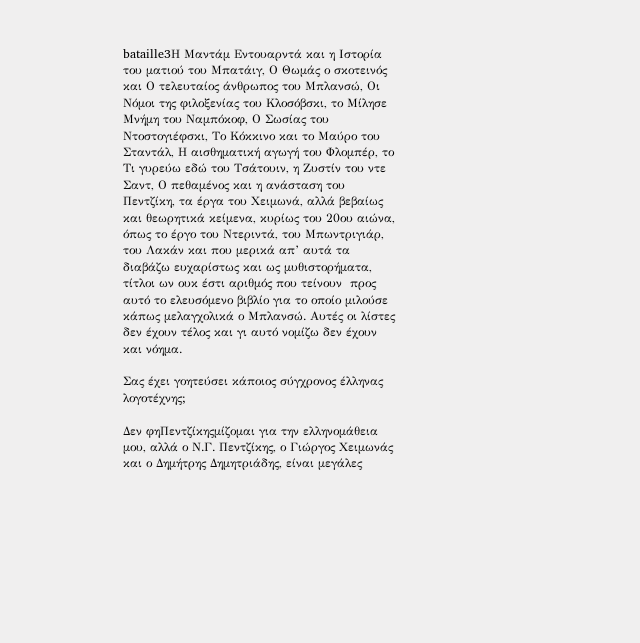bataille3Η Μαντάμ Εντουαρντά και η Ιστορία του ματιού του Μπατάιγ, Ο Θωμάς ο σκοτεινός και Ο τελευταίος άνθρωπος του Μπλανσώ, Οι Νόμοι της φιλοξενίας του Κλοσόβσκι, το Μίλησε Μνήμη του Ναμπόκοφ, Ο Σωσίας του Ντοστογιέφσκι, Το Κόκκινο και το Μαύρο του Σταντάλ, Η αισθηματική αγωγή του Φλομπέρ, το Τι γυρεύω εδώ του Τσάτουιν, η Ζυστίν του ντε Σαντ, Ο πεθαμένος και η ανάσταση του Πεντζίκη, τα έργα του Χειμωνά, αλλά βεβαίως και θεωρητικά κείμενα, κυρίως του 20ου αιώνα, όπως το έργο του Ντεριντά, του Μπωντριγιάρ, του Λακάν και που μερικά απ’ αυτά τα διαβάζω ευχαρίστως και ως μυθιστορήματα, τίτλοι ων ουκ έστι αριθμός που τείνουν  προς αυτό το ελευσόμενο βιβλίο για το οποίο μιλούσε κάπως μελαγχολικά ο Μπλανσώ. Αυτές οι λίστες δεν έχουν τέλος και γι αυτό νομίζω δεν έχουν και νόημα.

Σας έχει γοητεύσει κάποιος σύγχρονος έλληνας λογοτέχνης;

Δεν φηΠεντζίκηςμίζομαι για την ελληνομάθεια μου, αλλά ο Ν.Γ. Πεντζίκης, ο Γιώργος Χειμωνάς και ο Δημήτρης Δημητριάδης, είναι μεγάλες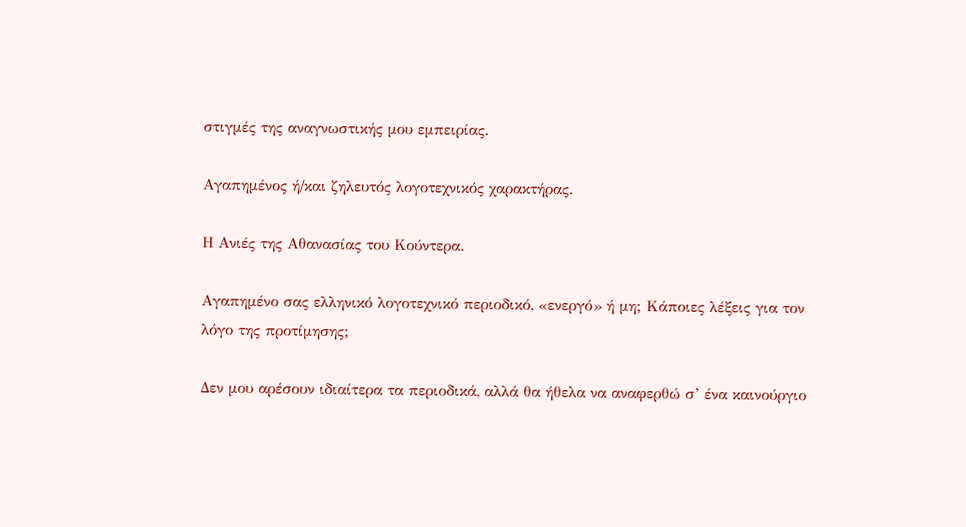στιγμές της αναγνωστικής μου εμπειρίας.

Αγαπημένος ή/και ζηλευτός λογοτεχνικός χαρακτήρας.

Η Ανιές της Αθανασίας του Κούντερα.

Αγαπημένο σας ελληνικό λογοτεχνικό περιοδικό, «ενεργό» ή μη; Κάποιες λέξεις για τον λόγο της προτίμησης;

Δεν μου αρέσουν ιδιαίτερα τα περιοδικά, αλλά θα ήθελα να αναφερθώ σ’ ένα καινούργιο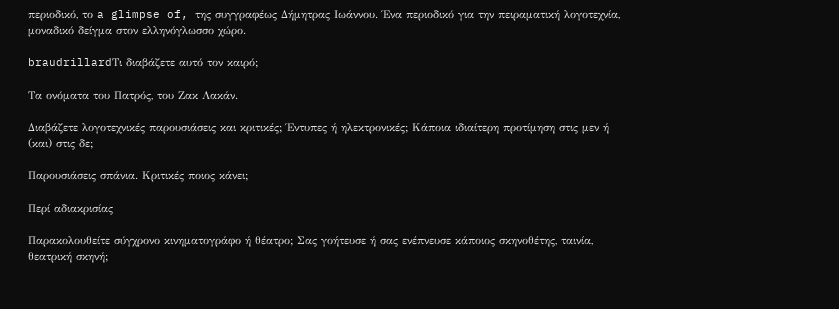περιοδικό, το a glimpse of, της συγγραφέως Δήμητρας Ιωάννου. Ένα περιοδικό για την πειραματική λογοτεχνία, μοναδικό δείγμα στον ελληνόγλωσσο χώρο.

braudrillardΤι διαβάζετε αυτό τον καιρό;

Τα ονόματα του Πατρός, του Ζακ Λακάν.

Διαβάζετε λογοτεχνικές παρουσιάσεις και κριτικές; Έντυπες ή ηλεκτρονικές; Κάποια ιδιαίτερη προτίμηση στις μεν ή (και) στις δε;

Παρουσιάσεις σπάνια. Κριτικές ποιος κάνει;

Περί αδιακρισίας

Παρακολουθείτε σύγχρονο κινηματογράφο ή θέατρο; Σας γοήτευσε ή σας ενέπνευσε κάποιος σκηνοθέτης, ταινία, θεατρική σκηνή;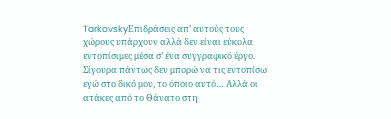TarkovskyΕπιδράσεις απ’ αυτούς τους χώρους υπάρχουν αλλά δεν είναι εύκολα εντοπίσιμες μέσα σ’ ένα συγγραφικό έργο. Σίγουρα πάντως δεν μπορώ να τις εντοπίσω εγώ στο δικό μου, το όποιο αυτό… Αλλά οι ατάκες από το Θάνατο στη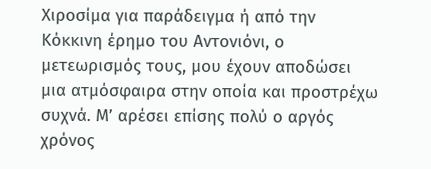Χιροσίμα για παράδειγμα ή από την Κόκκινη έρημο του Αντονιόνι, ο μετεωρισμός τους, μου έχουν αποδώσει μια ατμόσφαιρα στην οποία και προστρέχω συχνά. Μ’ αρέσει επίσης πολύ ο αργός  χρόνος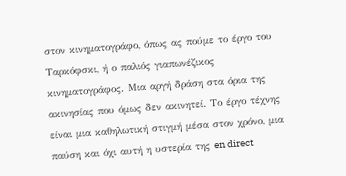στον κινηματογράφο, όπως ας πούμε το έργο του Ταρκόφσκι, ή ο παλιός γιαπωνέζικος κινηματογράφος. Μια αργή δράση στα όρια της ακινησίας που όμως δεν ακινητεί. Το έργο τέχνης είναι μια καθηλωτική στιγμή μέσα στον χρόνο, μια παύση και όχι αυτή η υστερία της en direct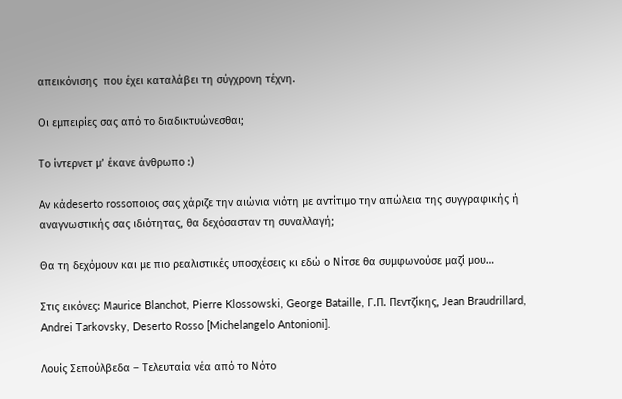απεικόνισης  που έχει καταλάβει τη σύγχρονη τέχνη.

Οι εμπειρίες σας από το διαδικτυώνεσθαι;

Το ίντερνετ μ’ έκανε άνθρωπο :)

Αν κάdeserto rossoποιος σας χάριζε την αιώνια νιότη με αντίτιμο την απώλεια της συγγραφικής ή αναγνωστικής σας ιδιότητας, θα δεχόσασταν τη συναλλαγή;

Θα τη δεχόμουν και με πιο ρεαλιστικές υποσχέσεις κι εδώ ο Νίτσε θα συμφωνούσε μαζί μου…

Στις εικόνες: Μaurice Blanchot, Pierre Klossowski, George Bataille, Γ.Π. Πεντζίκης, Jean Braudrillard, Andrei Tarkovsky, Deserto Rosso [Michelangelo Antonioni].

Λουίς Σεπούλβεδα – Τελευταία νέα από το Νότο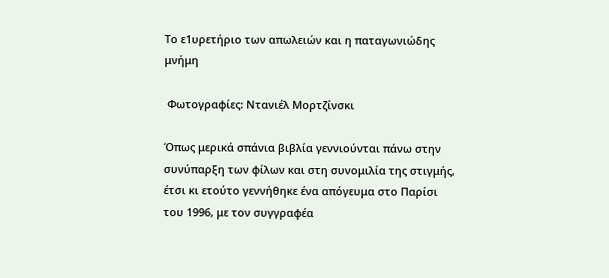Το ε1υρετήριο των απωλειών και η παταγωνιώδης μνήμη

 Φωτογραφίες: Ντανιέλ Μορτζίνσκι

Όπως μερικά σπάνια βιβλία γεννιούνται πάνω στην συνύπαρξη των φίλων και στη συνομιλία της στιγμής, έτσι κι ετούτο γεννήθηκε ένα απόγευμα στο Παρίσι του 1996, με τον συγγραφέα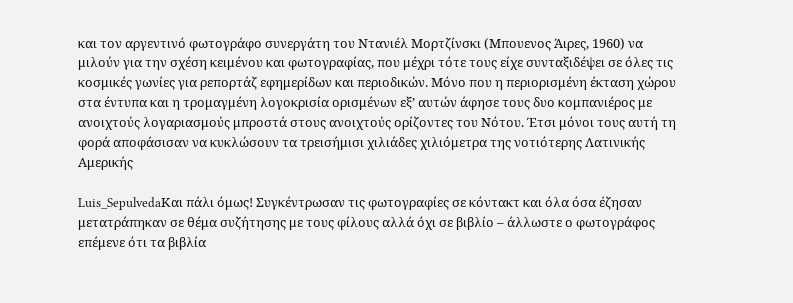και τον αργεντινό φωτογράφο συνεργάτη του Ντανιέλ Μορτζίνσκι (Μπουενος Άιρες, 1960) να μιλούν για την σχέση κειμένου και φωτογραφίας, που μέχρι τότε τους είχε συνταξιδέψει σε όλες τις κοσμικές γωνίες για ρεπορτάζ εφημερίδων και περιοδικών. Μόνο που η περιορισμένη έκταση χώρου στα έντυπα και η τρομαγμένη λογοκρισία ορισμένων εξ’ αυτών άφησε τους δυο κομπανιέρος με ανοιχτούς λογαριασμούς μπροστά στους ανοιχτούς ορίζοντες του Νότου. Έτσι μόνοι τους αυτή τη φορά αποφάσισαν να κυκλώσουν τα τρεισήμισι χιλιάδες χιλιόμετρα της νοτιότερης Λατινικής Αμερικής

Luis_SepulvedaΚαι πάλι όμως! Συγκέντρωσαν τις φωτογραφίες σε κόντακτ και όλα όσα έζησαν μετατράπηκαν σε θέμα συζήτησης με τους φίλους αλλά όχι σε βιβλίο – άλλωστε ο φωτογράφος επέμενε ότι τα βιβλία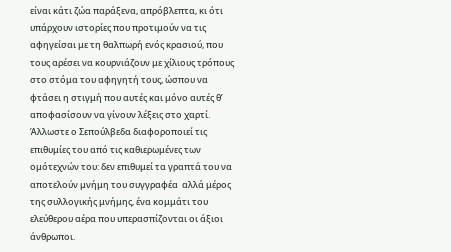είναι κάτι ζώα παράξενα, απρόβλεπτα, κι ότι υπάρχουν ιστορίες που προτιμούν να τις αφηγείσαι με τη θαλπωρή ενός κρασιού, που τους αρέσει να κουρνιάζουν με χίλιους τρόπους στο στόμα του αφηγητή τους, ώσπου να φτάσει η στιγμή που αυτές και μόνο αυτές θ’ αποφασίσουν να γίνουν λέξεις στο χαρτί. Άλλωστε ο Σεπούλβεδα διαφοροποιεί τις επιθυμίες του από τις καθιερωμένες των ομότεχνών του: δεν επιθυμεί τα γραπτά του να αποτελούν μνήμη του συγγραφέα  αλλά μέρος της συλλογικής μνήμης, ένα κομμάτι του ελεύθερου αέρα που υπερασπίζονται οι άξιοι άνθρωποι.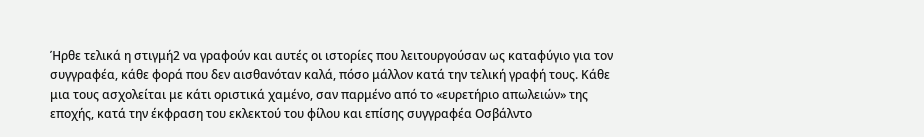Ήρθε τελικά η στιγμή2 να γραφούν και αυτές οι ιστορίες που λειτουργούσαν ως καταφύγιο για τον συγγραφέα, κάθε φορά που δεν αισθανόταν καλά, πόσο μάλλον κατά την τελική γραφή τους. Κάθε μια τους ασχολείται με κάτι οριστικά χαμένο, σαν παρμένο από το «ευρετήριο απωλειών» της εποχής, κατά την έκφραση του εκλεκτού του φίλου και επίσης συγγραφέα Οσβάλντο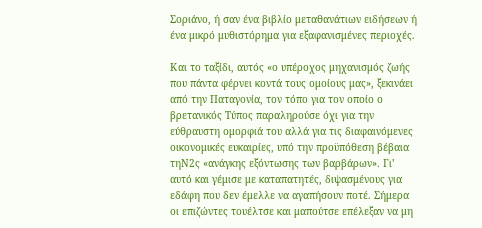Σοριάνο, ή σαν ένα βιβλίο μεταθανάτιων ειδήσεων ή ένα μικρό μυθιστόρημα για εξαφανισμένες περιοχές.

Και το ταξίδι, αυτός «ο υπέροχος μηχανισμός ζωής που πάντα φέρνει κοντά τους ομοίους μας», ξεκινάει από την Παταγονία, τον τόπο για τον οποίο ο βρετανικός Τύπος παραληρούσε όχι για την εύθραυστη ομορφιά του αλλά για τις διαφαινόμενες οικονομικές ευκαιρίες, υπό την προϋπόθεση βέβαια τηN2ς «ανάγκης εξόντωσης των βαρβάρων». Γι’ αυτό και γέμισε με καταπατητές, διψασμένους για εδάφη που δεν έμελλε να αγαπήσουν ποτέ. Σήμερα οι επιζώντες τουέλτσε και μαπούτσε επέλεξαν να μη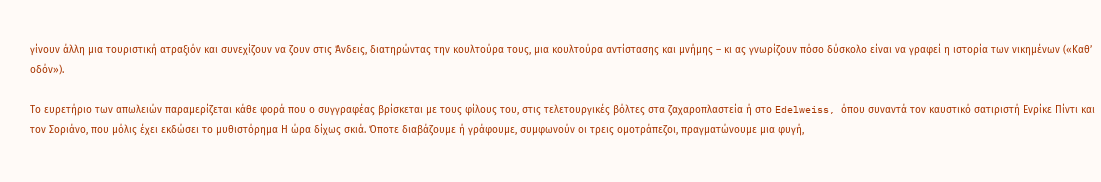γίνουν άλλη μια τουριστική ατραξιόν και συνεχίζουν να ζουν στις Άνδεις, διατηρώντας την κουλτούρα τους, μια κουλτούρα αντίστασης και μνήμης – κι ας γνωρίζουν πόσο δύσκολο είναι να γραφεί η ιστορία των νικημένων («Καθ’ οδόν»).

Το ευρετήριο των απωλειών παραμερίζεται κάθε φορά που ο συγγραφέας βρίσκεται με τους φίλους του, στις τελετουργικές βόλτες στα ζαχαροπλαστεία ή στο Edelweiss, όπου συναντά τον καυστικό σατιριστή Ενρίκε Πίντι και τον Σοριάνο, που μόλις έχει εκδώσει το μυθιστόρημα Η ώρα δίχως σκιά. Όποτε διαβάζουμε ή γράφουμε, συμφωνούν οι τρεις ομοτράπεζοι, πραγματώνουμε μια φυγή,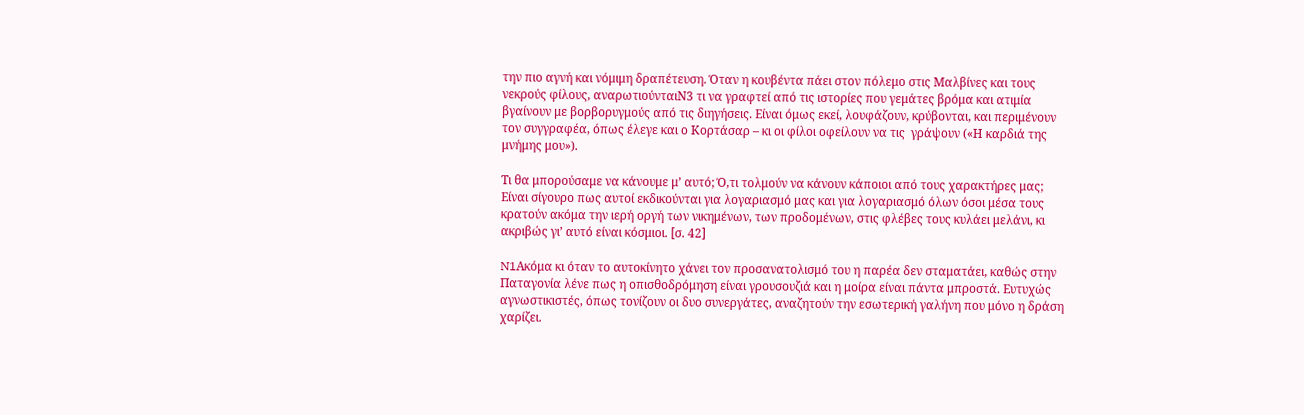την πιο αγνή και νόμιμη δραπέτευση. Όταν η κουβέντα πάει στον πόλεμο στις Μαλβίνες και τους νεκρούς φίλους, αναρωτιούνταιN3 τι να γραφτεί από τις ιστορίες που γεμάτες βρόμα και ατιμία βγαίνουν με βορβορυγμούς από τις διηγήσεις. Είναι όμως εκεί, λουφάζουν, κρύβονται, και περιμένουν τον συγγραφέα, όπως έλεγε και ο Κορτάσαρ – κι οι φίλοι οφείλουν να τις  γράψουν («Η καρδιά της μνήμης μου»).

Τι θα μπορούσαμε να κάνουμε μ’ αυτό; Ό,τι τολμούν να κάνουν κάποιοι από τους χαρακτήρες μας; Είναι σίγουρο πως αυτοί εκδικούνται για λογαριασμό μας και για λογαριασμό όλων όσοι μέσα τους κρατούν ακόμα την ιερή οργή των νικημένων, των προδομένων, στις φλέβες τους κυλάει μελάνι, κι ακριβώς γι’ αυτό είναι κόσμιοι. [σ. 42]

N1Ακόμα κι όταν το αυτοκίνητο χάνει τον προσανατολισμό του η παρέα δεν σταματάει, καθώς στην Παταγονία λένε πως η οπισθοδρόμηση είναι γρουσουζιά και η μοίρα είναι πάντα μπροστά. Ευτυχώς αγνωστικιστές, όπως τονίζουν οι δυο συνεργάτες, αναζητούν την εσωτερική γαλήνη που μόνο η δράση χαρίζει.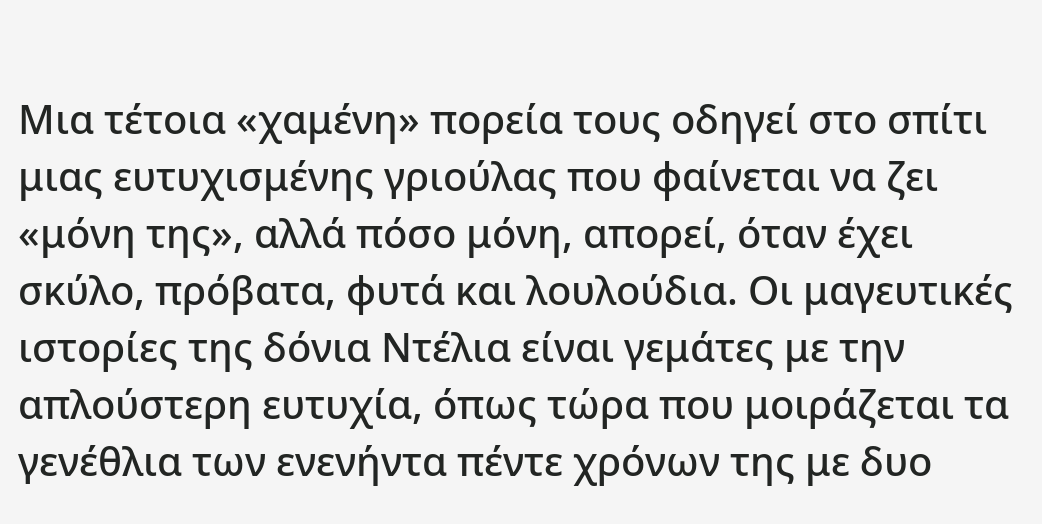Μια τέτοια «χαμένη» πορεία τους οδηγεί στο σπίτι μιας ευτυχισμένης γριούλας που φαίνεται να ζει «μόνη της», αλλά πόσο μόνη, απορεί, όταν έχει σκύλο, πρόβατα, φυτά και λουλούδια. Οι μαγευτικές ιστορίες της δόνια Ντέλια είναι γεμάτες με την απλούστερη ευτυχία, όπως τώρα που μοιράζεται τα γενέθλια των ενενήντα πέντε χρόνων της με δυο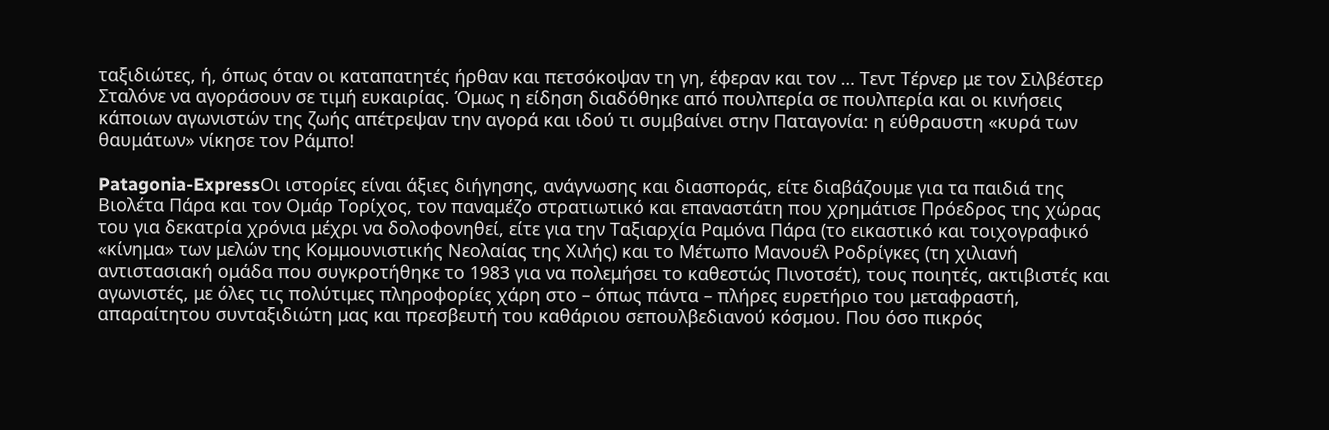ταξιδιώτες, ή, όπως όταν οι καταπατητές ήρθαν και πετσόκοψαν τη γη, έφεραν και τον … Τεντ Τέρνερ με τον Σιλβέστερ Σταλόνε να αγοράσουν σε τιμή ευκαιρίας. Όμως η είδηση διαδόθηκε από πουλπερία σε πουλπερία και οι κινήσεις κάποιων αγωνιστών της ζωής απέτρεψαν την αγορά και ιδού τι συμβαίνει στην Παταγονία: η εύθραυστη «κυρά των θαυμάτων» νίκησε τον Ράμπο!

Patagonia-ExpressΟι ιστορίες είναι άξιες διήγησης, ανάγνωσης και διασποράς, είτε διαβάζουμε για τα παιδιά της Βιολέτα Πάρα και τον Ομάρ Τορίχος, τον παναμέζο στρατιωτικό και επαναστάτη που χρημάτισε Πρόεδρος της χώρας του για δεκατρία χρόνια μέχρι να δολοφονηθεί, είτε για την Ταξιαρχία Ραμόνα Πάρα (το εικαστικό και τοιχογραφικό «κίνημα» των μελών της Κομμουνιστικής Νεολαίας της Χιλής) και το Μέτωπο Μανουέλ Ροδρίγκες (τη χιλιανή αντιστασιακή ομάδα που συγκροτήθηκε το 1983 για να πολεμήσει το καθεστώς Πινοτσέτ), τους ποιητές, ακτιβιστές και αγωνιστές, με όλες τις πολύτιμες πληροφορίες χάρη στο – όπως πάντα – πλήρες ευρετήριο του μεταφραστή, απαραίτητου συνταξιδιώτη μας και πρεσβευτή του καθάριου σεπουλβεδιανού κόσμου. Που όσο πικρός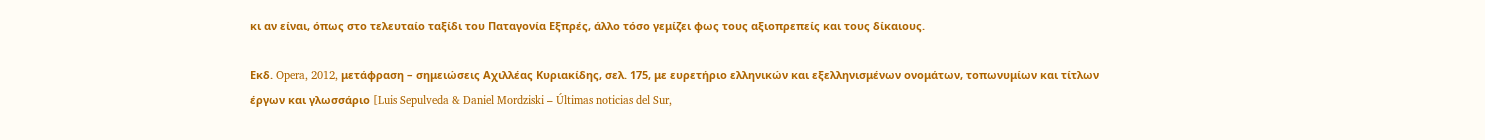κι αν είναι, όπως στο τελευταίο ταξίδι του Παταγονία Εξπρές, άλλο τόσο γεμίζει φως τους αξιοπρεπείς και τους δίκαιους.

Εκδ. Opera, 2012, μετάφραση – σημειώσεις Αχιλλέας Κυριακίδης, σελ. 175, με ευρετήριο ελληνικών και εξελληνισμένων ονομάτων, τοπωνυμίων και τίτλων έργων και γλωσσάριο [Luis Sepulveda & Daniel Mordziski – Últimas noticias del Sur,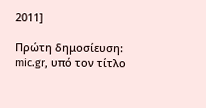2011]

Πρώτη δημοσίευση: mic.gr, υπό τον τίτλο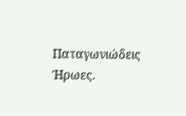Παταγωνιώδεις Ήρωες.